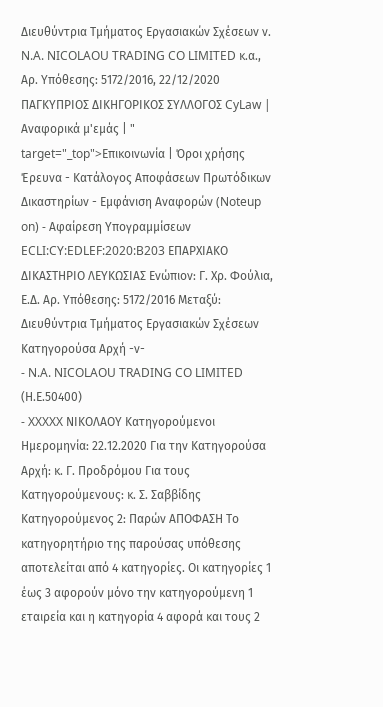Διευθύντρια Τμήματος Εργασιακών Σχέσεων ν. N.A. NICOLAOU TRADING CO LIMITED κ.α., Αρ. Υπόθεσης: 5172/2016, 22/12/2020 ΠΑΓΚΥΠΡΙΟΣ ΔΙΚΗΓΟΡΙΚΟΣ ΣΥΛΛΟΓΟΣ CyLaw | Αναφορικά μ'εμάς | " target="_top">Επικοινωνία | Όροι χρήσης Έρευνα - Κατάλογος Αποφάσεων Πρωτόδικων Δικαστηρίων - Εμφάνιση Αναφορών (Noteup on) - Αφαίρεση Υπογραμμίσεων ECLI:CY:EDLEF:2020:B203 ΕΠΑΡΧΙΑΚΟ ΔΙΚΑΣΤΗΡΙΟ ΛΕΥΚΩΣΙΑΣ Ενώπιον: Γ. Χρ. Φούλια, Ε.Δ. Αρ. Υπόθεσης: 5172/2016 Μεταξύ: Διευθύντρια Τμήματος Εργασιακών Σχέσεων Κατηγορούσα Αρχή -ν-
- N.A. NICOLAOU TRADING CO LIMITED (Η.Ε.50400)
- XXXXX ΝΙΚΟΛΑΟΥ Κατηγορούμενοι Ημερομηνία: 22.12.2020 Για την Κατηγορούσα Αρχή: κ. Γ. Προδρόμου Για τους Κατηγορούμενους: κ. Σ. Σαββίδης Κατηγορούμενος 2: Παρών ΑΠΟΦΑΣΗ Το κατηγορητήριο της παρούσας υπόθεσης αποτελείται από 4 κατηγορίες. Οι κατηγορίες 1 έως 3 αφορούν μόνο την κατηγορούμενη 1 εταιρεία και η κατηγορία 4 αφορά και τους 2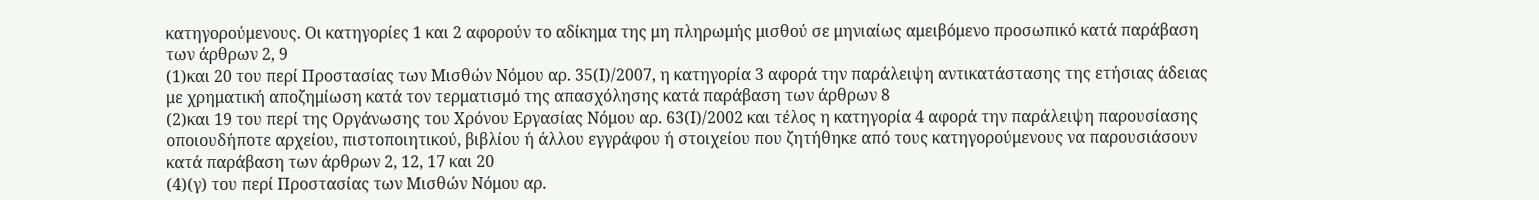κατηγορούμενους. Οι κατηγορίες 1 και 2 αφορούν το αδίκημα της μη πληρωμής μισθού σε μηνιαίως αμειβόμενο προσωπικό κατά παράβαση των άρθρων 2, 9
(1)και 20 του περί Προστασίας των Μισθών Νόμου αρ. 35(Ι)/2007, η κατηγορία 3 αφορά την παράλειψη αντικατάστασης της ετήσιας άδειας με χρηματική αποζημίωση κατά τον τερματισμό της απασχόλησης κατά παράβαση των άρθρων 8
(2)και 19 του περί της Οργάνωσης του Χρόνου Εργασίας Νόμου αρ. 63(Ι)/2002 και τέλος η κατηγορία 4 αφορά την παράλειψη παρουσίασης οποιουδήποτε αρχείου, πιστοποιητικού, βιβλίου ή άλλου εγγράφου ή στοιχείου που ζητήθηκε από τους κατηγορούμενους να παρουσιάσουν κατά παράβαση των άρθρων 2, 12, 17 και 20
(4)(γ) του περί Προστασίας των Μισθών Νόμου αρ.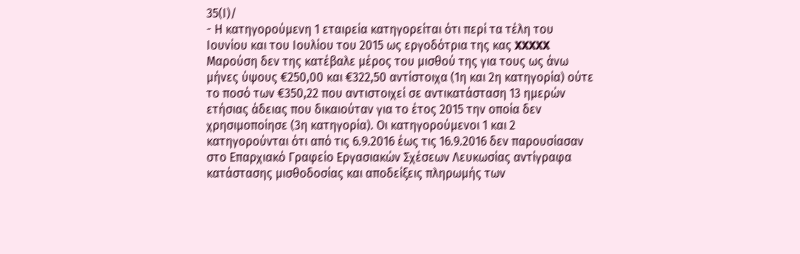35(Ι)/
- Η κατηγορούμενη 1 εταιρεία κατηγορείται ότι περί τα τέλη του Ιουνίου και του Ιουλίου του 2015 ως εργοδότρια της κας XXXXX Μαρούση δεν της κατέβαλε μέρος του μισθού της για τους ως άνω μήνες ύψους €250,00 και €322,50 αντίστοιχα (1η και 2η κατηγορία) ούτε το ποσό των €350,22 που αντιστοιχεί σε αντικατάσταση 13 ημερών ετήσιας άδειας που δικαιούταν για το έτος 2015 την οποία δεν χρησιμοποίησε (3η κατηγορία). Οι κατηγορούμενοι 1 και 2 κατηγορούνται ότι από τις 6.9.2016 έως τις 16.9.2016 δεν παρουσίασαν στο Επαρχιακό Γραφείο Εργασιακών Σχέσεων Λευκωσίας αντίγραφα κατάστασης μισθοδοσίας και αποδείξεις πληρωμής των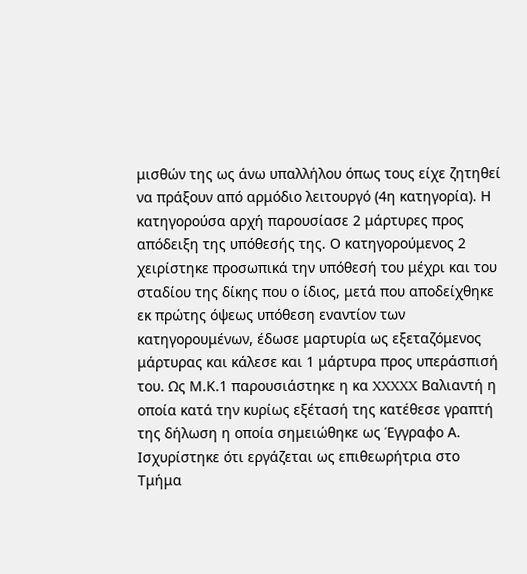μισθών της ως άνω υπαλλήλου όπως τους είχε ζητηθεί να πράξουν από αρμόδιο λειτουργό (4η κατηγορία). Η κατηγορούσα αρχή παρουσίασε 2 μάρτυρες προς απόδειξη της υπόθεσής της. Ο κατηγορούμενος 2 χειρίστηκε προσωπικά την υπόθεσή του μέχρι και του σταδίου της δίκης που ο ίδιος, μετά που αποδείχθηκε εκ πρώτης όψεως υπόθεση εναντίον των κατηγορουμένων, έδωσε μαρτυρία ως εξεταζόμενος μάρτυρας και κάλεσε και 1 μάρτυρα προς υπεράσπισή του. Ως Μ.Κ.1 παρουσιάστηκε η κα XXXXX Βαλιαντή η οποία κατά την κυρίως εξέτασή της κατέθεσε γραπτή της δήλωση η οποία σημειώθηκε ως Έγγραφο Α. Ισχυρίστηκε ότι εργάζεται ως επιθεωρήτρια στο Τμήμα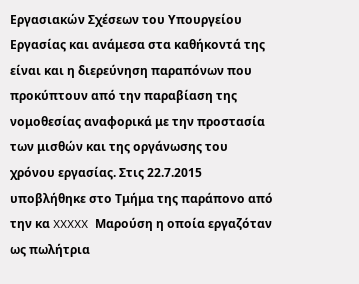Εργασιακών Σχέσεων του Υπουργείου Εργασίας και ανάμεσα στα καθήκοντά της είναι και η διερεύνηση παραπόνων που προκύπτουν από την παραβίαση της νομοθεσίας αναφορικά με την προστασία των μισθών και της οργάνωσης του χρόνου εργασίας. Στις 22.7.2015 υποβλήθηκε στο Τμήμα της παράπονο από την κα XXXXX Μαρούση η οποία εργαζόταν ως πωλήτρια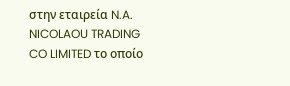στην εταιρεία N.A. NICOLAOU TRADING CO LIMITED το οποίο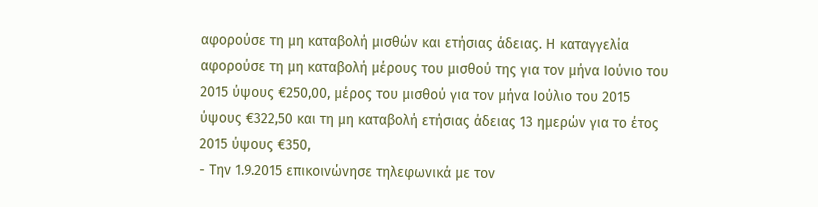αφορούσε τη μη καταβολή μισθών και ετήσιας άδειας. Η καταγγελία αφορούσε τη μη καταβολή μέρους του μισθού της για τον μήνα Ιούνιο του 2015 ύψους €250,00, μέρος του μισθού για τον μήνα Ιούλιο του 2015 ύψους €322,50 και τη μη καταβολή ετήσιας άδειας 13 ημερών για το έτος 2015 ύψους €350,
- Την 1.9.2015 επικοινώνησε τηλεφωνικά με τον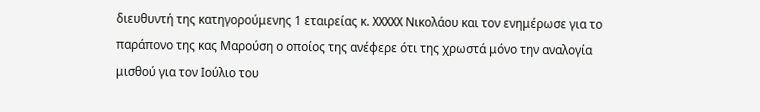διευθυντή της κατηγορούμενης 1 εταιρείας κ. XXXXX Νικολάου και τον ενημέρωσε για το παράπονο της κας Μαρούση ο οποίος της ανέφερε ότι της χρωστά μόνο την αναλογία μισθού για τον Ιούλιο του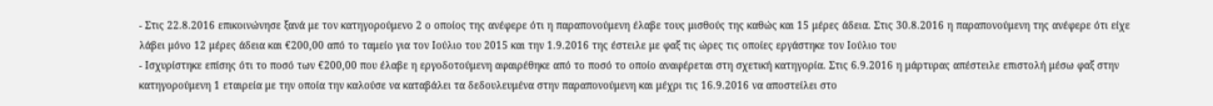- Στις 22.8.2016 επικοινώνησε ξανά με τον κατηγορούμενο 2 ο οποίος της ανέφερε ότι η παραπονούμενη έλαβε τους μισθούς της καθώς και 15 μέρες άδεια. Στις 30.8.2016 η παραπονούμενη της ανέφερε ότι είχε λάβει μόνο 12 μέρες άδεια και €200,00 από το ταμείο για τον Ιούλιο του 2015 και την 1.9.2016 της έστειλε με φαξ τις ώρες τις οποίες εργάστηκε τον Ιούλιο του
- Ισχυρίστηκε επίσης ότι το ποσό των €200,00 που έλαβε η εργοδοτούμενη αφαιρέθηκε από το ποσό το οποίο αναφέρεται στη σχετική κατηγορία. Στις 6.9.2016 η μάρτυρας απέστειλε επιστολή μέσω φαξ στην κατηγορούμενη 1 εταιρεία με την οποία την καλούσε να καταβάλει τα δεδουλευμένα στην παραπονούμενη και μέχρι τις 16.9.2016 να αποστείλει στο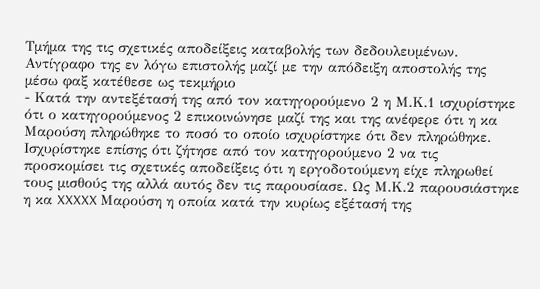Τμήμα της τις σχετικές αποδείξεις καταβολής των δεδουλευμένων. Αντίγραφο της εν λόγω επιστολής μαζί με την απόδειξη αποστολής της μέσω φαξ κατέθεσε ως τεκμήριο
- Κατά την αντεξέτασή της από τον κατηγορούμενο 2 η Μ.Κ.1 ισχυρίστηκε ότι ο κατηγορούμενος 2 επικοινώνησε μαζί της και της ανέφερε ότι η κα Μαρούση πληρώθηκε το ποσό το οποίο ισχυρίστηκε ότι δεν πληρώθηκε. Ισχυρίστηκε επίσης ότι ζήτησε από τον κατηγορούμενο 2 να τις προσκομίσει τις σχετικές αποδείξεις ότι η εργοδοτούμενη είχε πληρωθεί τους μισθούς της αλλά αυτός δεν τις παρουσίασε. Ως Μ.Κ.2 παρουσιάστηκε η κα XXXXX Μαρούση η οποία κατά την κυρίως εξέτασή της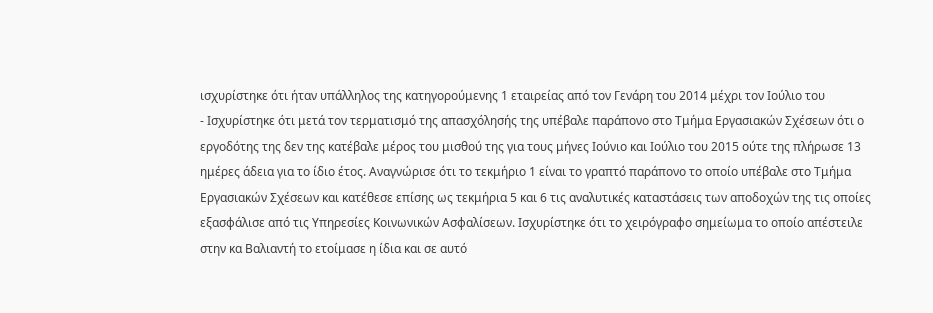ισχυρίστηκε ότι ήταν υπάλληλος της κατηγορούμενης 1 εταιρείας από τον Γενάρη του 2014 μέχρι τον Ιούλιο του
- Ισχυρίστηκε ότι μετά τον τερματισμό της απασχόλησής της υπέβαλε παράπονο στο Τμήμα Εργασιακών Σχέσεων ότι ο εργοδότης της δεν της κατέβαλε μέρος του μισθού της για τους μήνες Ιούνιο και Ιούλιο του 2015 ούτε της πλήρωσε 13 ημέρες άδεια για το ίδιο έτος. Αναγνώρισε ότι το τεκμήριο 1 είναι το γραπτό παράπονο το οποίο υπέβαλε στο Τμήμα Εργασιακών Σχέσεων και κατέθεσε επίσης ως τεκμήρια 5 και 6 τις αναλυτικές καταστάσεις των αποδοχών της τις οποίες εξασφάλισε από τις Υπηρεσίες Κοινωνικών Ασφαλίσεων. Ισχυρίστηκε ότι το χειρόγραφο σημείωμα το οποίο απέστειλε στην κα Βαλιαντή το ετοίμασε η ίδια και σε αυτό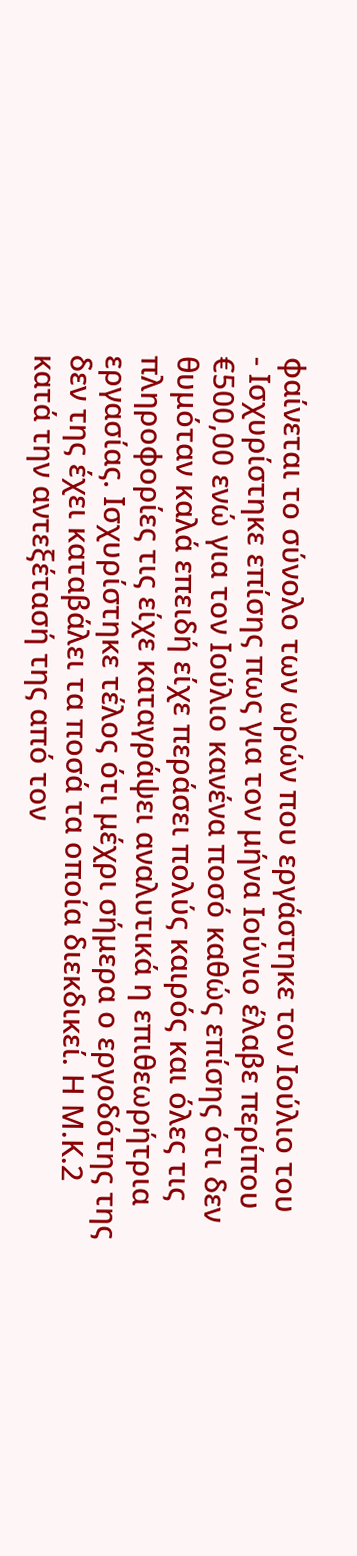φαίνεται το σύνολο των ωρών που εργάστηκε τον Ιούλιο του
- Ισχυρίστηκε επίσης πως για τον μήνα Ιούνιο έλαβε περίπου €500,00 ενώ για τον Ιούλιο κανένα ποσό καθώς επίσης ότι δεν θυμόταν καλά επειδή είχε περάσει πολύς καιρός και όλες τις πληροφορίες τις είχε καταγράψει αναλυτικά η επιθεωρήτρια εργασίας. Ισχυρίστηκε τέλος ότι μέχρι σήμερα ο εργοδότης της δεν της έχει καταβάλει τα ποσά τα οποία διεκδικεί. Η Μ.Κ.2 κατά την αντεξέτασή της από τον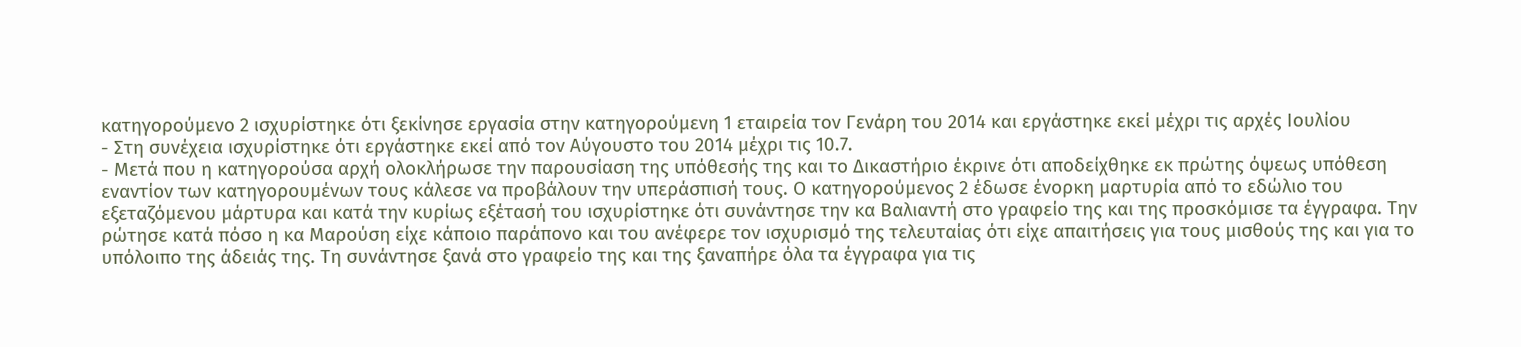κατηγορούμενο 2 ισχυρίστηκε ότι ξεκίνησε εργασία στην κατηγορούμενη 1 εταιρεία τον Γενάρη του 2014 και εργάστηκε εκεί μέχρι τις αρχές Ιουλίου
- Στη συνέχεια ισχυρίστηκε ότι εργάστηκε εκεί από τον Αύγουστο του 2014 μέχρι τις 10.7.
- Μετά που η κατηγορούσα αρχή ολοκλήρωσε την παρουσίαση της υπόθεσής της και το Δικαστήριο έκρινε ότι αποδείχθηκε εκ πρώτης όψεως υπόθεση εναντίον των κατηγορουμένων τους κάλεσε να προβάλουν την υπεράσπισή τους. Ο κατηγορούμενος 2 έδωσε ένορκη μαρτυρία από το εδώλιο του εξεταζόμενου μάρτυρα και κατά την κυρίως εξέτασή του ισχυρίστηκε ότι συνάντησε την κα Βαλιαντή στο γραφείο της και της προσκόμισε τα έγγραφα. Την ρώτησε κατά πόσο η κα Μαρούση είχε κάποιο παράπονο και του ανέφερε τον ισχυρισμό της τελευταίας ότι είχε απαιτήσεις για τους μισθούς της και για το υπόλοιπο της άδειάς της. Τη συνάντησε ξανά στο γραφείο της και της ξαναπήρε όλα τα έγγραφα για τις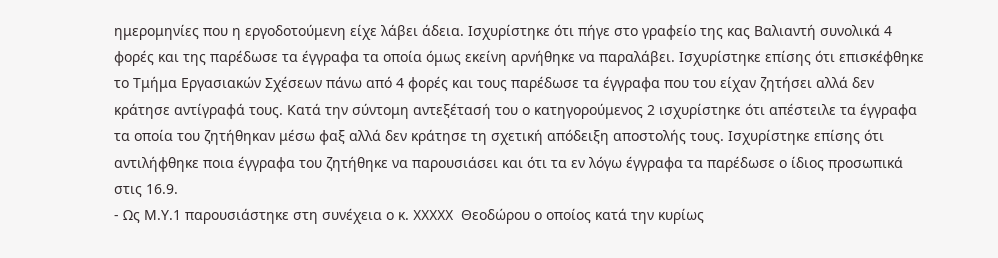ημερομηνίες που η εργοδοτούμενη είχε λάβει άδεια. Ισχυρίστηκε ότι πήγε στο γραφείο της κας Βαλιαντή συνολικά 4 φορές και της παρέδωσε τα έγγραφα τα οποία όμως εκείνη αρνήθηκε να παραλάβει. Ισχυρίστηκε επίσης ότι επισκέφθηκε το Τμήμα Εργασιακών Σχέσεων πάνω από 4 φορές και τους παρέδωσε τα έγγραφα που του είχαν ζητήσει αλλά δεν κράτησε αντίγραφά τους. Κατά την σύντομη αντεξέτασή του ο κατηγορούμενος 2 ισχυρίστηκε ότι απέστειλε τα έγγραφα τα οποία του ζητήθηκαν μέσω φαξ αλλά δεν κράτησε τη σχετική απόδειξη αποστολής τους. Ισχυρίστηκε επίσης ότι αντιλήφθηκε ποια έγγραφα του ζητήθηκε να παρουσιάσει και ότι τα εν λόγω έγγραφα τα παρέδωσε ο ίδιος προσωπικά στις 16.9.
- Ως Μ.Υ.1 παρουσιάστηκε στη συνέχεια ο κ. XXXXX Θεοδώρου ο οποίος κατά την κυρίως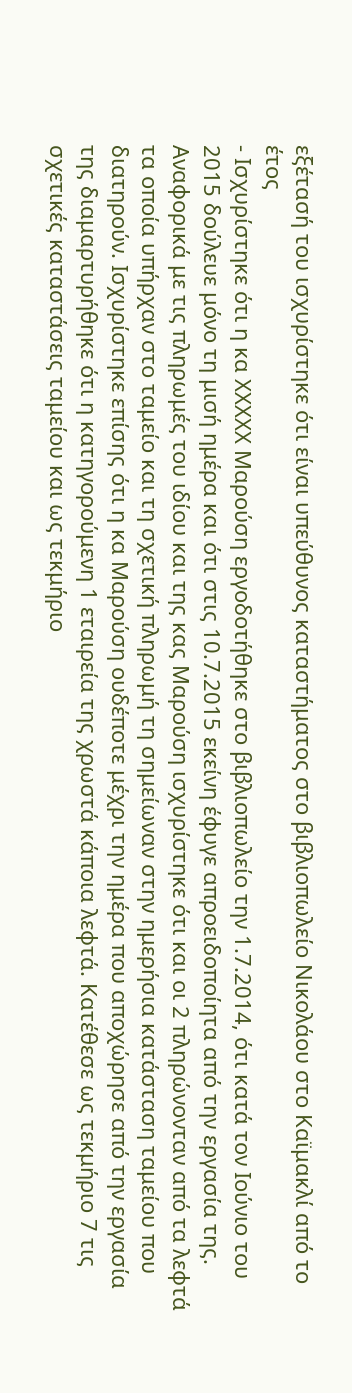εξέτασή του ισχυρίστηκε ότι είναι υπεύθυνος καταστήματος στο βιβλιοπωλείο Νικολάου στο Καϊμακλί από το έτος
- Ισχυρίστηκε ότι η κα XXXXX Μαρούση εργοδοτήθηκε στο βιβλιοπωλείο την 1.7.2014, ότι κατά τον Ιούνιο του 2015 δούλευε μόνο τη μισή ημέρα και ότι στις 10.7.2015 εκείνη έφυγε απροειδοποίητα από την εργασία της. Αναφορικά με τις πληρωμές του ιδίου και της κας Μαρούση ισχυρίστηκε ότι και οι 2 πληρώνονταν από τα λεφτά τα οποία υπήρχαν στο ταμείο και τη σχετική πληρωμή τη σημείωναν στην ημερήσια κατάσταση ταμείου που διατηρούν. Ισχυρίστηκε επίσης ότι η κα Μαρούση ουδέποτε μέχρι την ημέρα που αποχώρησε από την εργασία της διαμαρτυρήθηκε ότι η κατηγορούμενη 1 εταιρεία της χρωστά κάποια λεφτά. Κατέθεσε ως τεκμήριο 7 τις σχετικές καταστάσεις ταμείου και ως τεκμήριο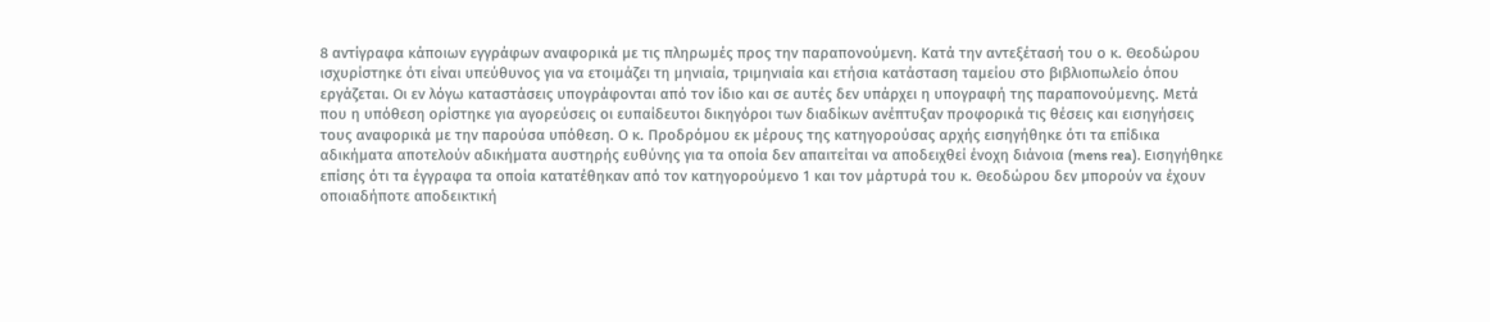8 αντίγραφα κάποιων εγγράφων αναφορικά με τις πληρωμές προς την παραπονούμενη. Κατά την αντεξέτασή του ο κ. Θεοδώρου ισχυρίστηκε ότι είναι υπεύθυνος για να ετοιμάζει τη μηνιαία, τριμηνιαία και ετήσια κατάσταση ταμείου στο βιβλιοπωλείο όπου εργάζεται. Οι εν λόγω καταστάσεις υπογράφονται από τον ίδιο και σε αυτές δεν υπάρχει η υπογραφή της παραπονούμενης. Μετά που η υπόθεση ορίστηκε για αγορεύσεις οι ευπαίδευτοι δικηγόροι των διαδίκων ανέπτυξαν προφορικά τις θέσεις και εισηγήσεις τους αναφορικά με την παρούσα υπόθεση. Ο κ. Προδρόμου εκ μέρους της κατηγορούσας αρχής εισηγήθηκε ότι τα επίδικα αδικήματα αποτελούν αδικήματα αυστηρής ευθύνης για τα οποία δεν απαιτείται να αποδειχθεί ένοχη διάνοια (mens rea). Εισηγήθηκε επίσης ότι τα έγγραφα τα οποία κατατέθηκαν από τον κατηγορούμενο 1 και τον μάρτυρά του κ. Θεοδώρου δεν μπορούν να έχουν οποιαδήποτε αποδεικτική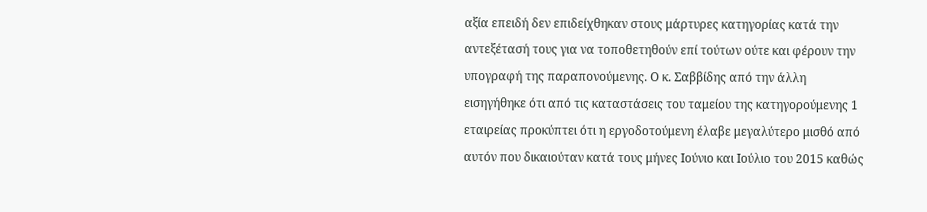αξία επειδή δεν επιδείχθηκαν στους μάρτυρες κατηγορίας κατά την αντεξέτασή τους για να τοποθετηθούν επί τούτων ούτε και φέρουν την υπογραφή της παραπονούμενης. Ο κ. Σαββίδης από την άλλη εισηγήθηκε ότι από τις καταστάσεις του ταμείου της κατηγορούμενης 1 εταιρείας προκύπτει ότι η εργοδοτούμενη έλαβε μεγαλύτερο μισθό από αυτόν που δικαιούταν κατά τους μήνες Ιούνιο και Ιούλιο του 2015 καθώς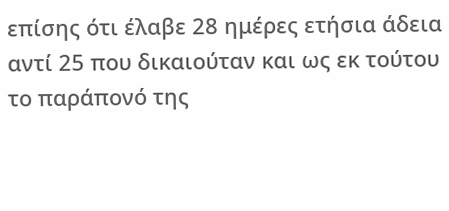επίσης ότι έλαβε 28 ημέρες ετήσια άδεια αντί 25 που δικαιούταν και ως εκ τούτου το παράπονό της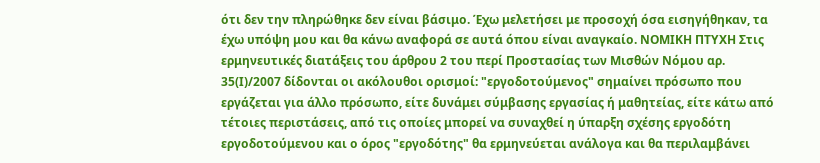ότι δεν την πληρώθηκε δεν είναι βάσιμο. Έχω μελετήσει με προσοχή όσα εισηγήθηκαν, τα έχω υπόψη μου και θα κάνω αναφορά σε αυτά όπου είναι αναγκαίο. ΝΟΜΙΚΗ ΠΤΥΧΗ Στις ερμηνευτικές διατάξεις του άρθρου 2 του περί Προστασίας των Μισθών Νόμου αρ. 35(Ι)/2007 δίδονται οι ακόλουθοι ορισμοί: "εργοδοτούμενος" σημαίνει πρόσωπο που εργάζεται για άλλο πρόσωπο, είτε δυνάμει σύμβασης εργασίας ή μαθητείας, είτε κάτω από τέτοιες περιστάσεις, από τις οποίες μπορεί να συναχθεί η ύπαρξη σχέσης εργοδότη εργοδοτούμενου και ο όρος "εργοδότης" θα ερμηνεύεται ανάλογα και θα περιλαμβάνει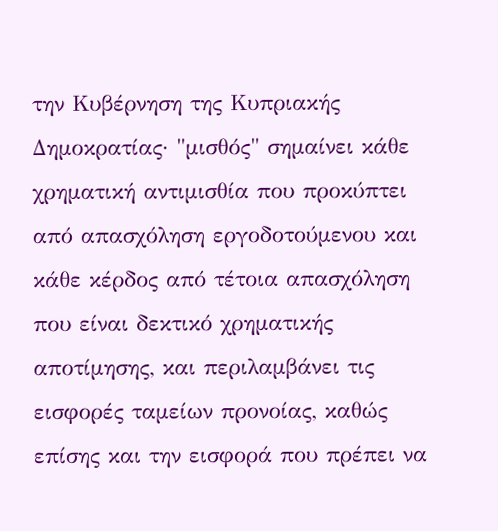την Κυβέρνηση της Κυπριακής Δημοκρατίας· "μισθός" σημαίνει κάθε χρηματική αντιμισθία που προκύπτει από απασχόληση εργοδοτούμενου και κάθε κέρδος από τέτοια απασχόληση που είναι δεκτικό χρηματικής αποτίμησης, και περιλαμβάνει τις εισφορές ταμείων προνοίας, καθώς επίσης και την εισφορά που πρέπει να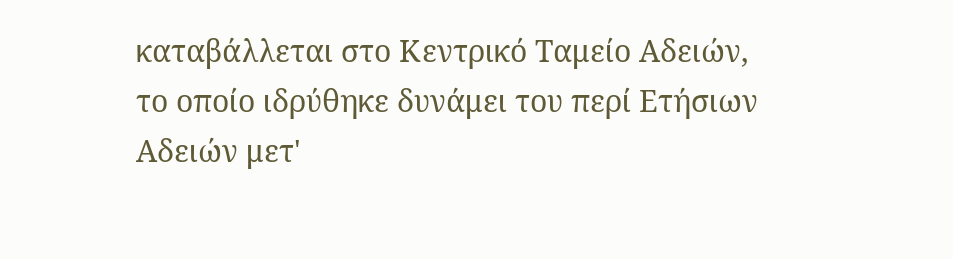καταβάλλεται στο Κεντρικό Ταμείο Αδειών, το οποίο ιδρύθηκε δυνάμει του περί Ετήσιων Αδειών μετ'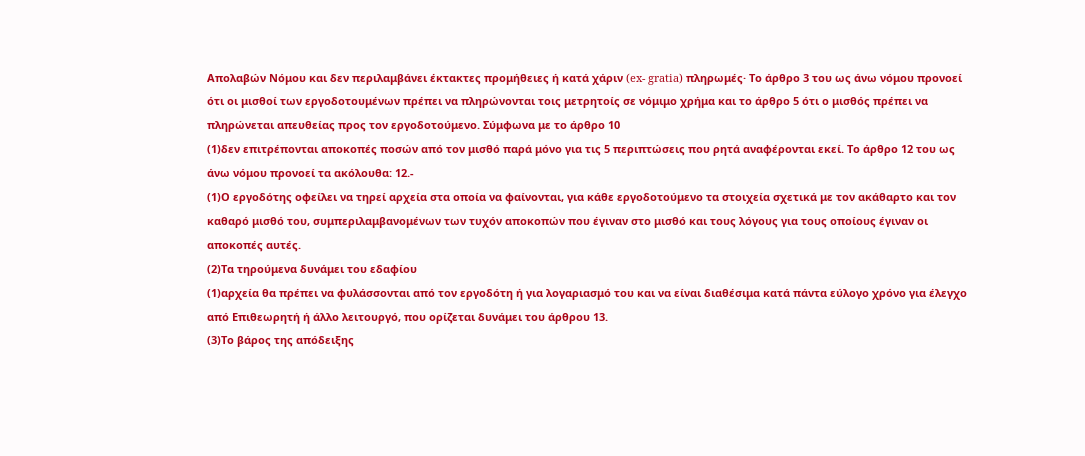Απολαβών Νόμου και δεν περιλαμβάνει έκτακτες προμήθειες ή κατά χάριν (ex- gratia) πληρωμές· Το άρθρο 3 του ως άνω νόμου προνοεί ότι οι μισθοί των εργοδοτουμένων πρέπει να πληρώνονται τοις μετρητοίς σε νόμιμο χρήμα και το άρθρο 5 ότι ο μισθός πρέπει να πληρώνεται απευθείας προς τον εργοδοτούμενο. Σύμφωνα με το άρθρο 10
(1)δεν επιτρέπονται αποκοπές ποσών από τον μισθό παρά μόνο για τις 5 περιπτώσεις που ρητά αναφέρονται εκεί. Το άρθρο 12 του ως άνω νόμου προνοεί τα ακόλουθα: 12.-
(1)Ο εργοδότης οφείλει να τηρεί αρχεία στα οποία να φαίνονται, για κάθε εργοδοτούμενο τα στοιχεία σχετικά με τον ακάθαρτο και τον καθαρό μισθό του, συμπεριλαμβανομένων των τυχόν αποκοπών που έγιναν στο μισθό και τους λόγους για τους οποίους έγιναν οι αποκοπές αυτές.
(2)Τα τηρούμενα δυνάμει του εδαφίου
(1)αρχεία θα πρέπει να φυλάσσονται από τον εργοδότη ή για λογαριασμό του και να είναι διαθέσιμα κατά πάντα εύλογο χρόνο για έλεγχο από Επιθεωρητή ή άλλο λειτουργό, που ορίζεται δυνάμει του άρθρου 13.
(3)Το βάρος της απόδειξης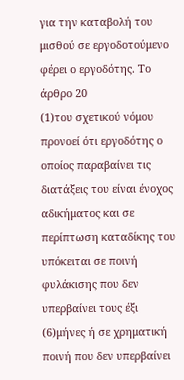για την καταβολή του μισθού σε εργοδοτούμενο φέρει ο εργοδότης. Το άρθρο 20
(1)του σχετικού νόμου προνοεί ότι εργοδότης ο οποίος παραβαίνει τις διατάξεις του είναι ένοχος αδικήματος και σε περίπτωση καταδίκης του υπόκειται σε ποινή φυλάκισης που δεν υπερβαίνει τους έξι
(6)μήνες ή σε χρηματική ποινή που δεν υπερβαίνει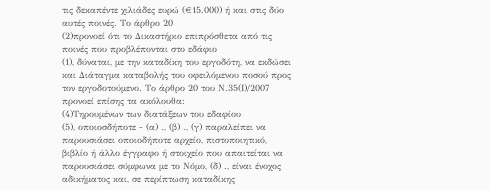τις δεκαπέντε χιλιάδες ευρώ (€15.000) ή και στις δύο αυτές ποινές. Το άρθρο 20
(2)προνοεί ότι το Δικαστήριο επιπρόσθετα από τις ποινές που προβλέπονται στο εδάφιο
(1), δύναται, με την καταδίκη του εργοδότη, να εκδώσει και Διάταγμα καταβολής του οφειλόμενου ποσού προς τον εργοδοτούμενο. Το άρθρο 20 του Ν.35(Ι)/2007 προνοεί επίσης τα ακόλουθα:
(4)Τηρουμένων των διατάξεων του εδαφίου
(5), οποιοσδήποτε - (α) ., (β) ., (γ) παραλείπει να παρουσιάσει οποιοδήποτε αρχείο, πιστοποιητικό, βιβλίο ή άλλο έγγραφο ή στοιχείο που απαιτείται να παρουσιάσει σύμφωνα με το Νόμο, (δ) ., είναι ένοχος αδικήματος και, σε περίπτωση καταδίκης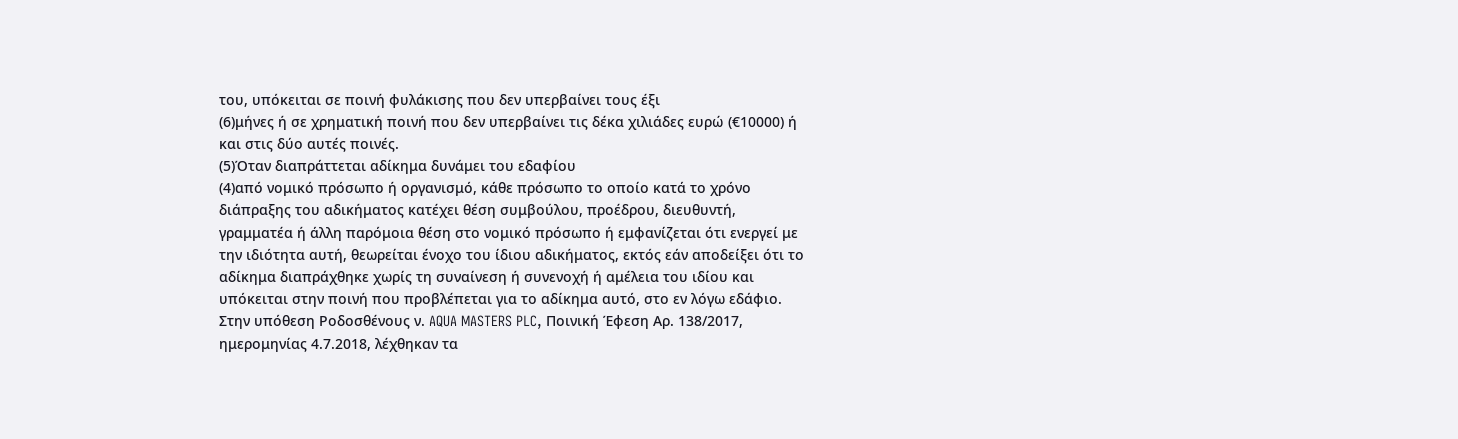του, υπόκειται σε ποινή φυλάκισης που δεν υπερβαίνει τους έξι
(6)μήνες ή σε χρηματική ποινή που δεν υπερβαίνει τις δέκα χιλιάδες ευρώ (€10000) ή και στις δύο αυτές ποινές.
(5)Όταν διαπράττεται αδίκημα δυνάμει του εδαφίου
(4)από νομικό πρόσωπο ή οργανισμό, κάθε πρόσωπο το οποίο κατά το χρόνο διάπραξης του αδικήματος κατέχει θέση συμβούλου, προέδρου, διευθυντή, γραμματέα ή άλλη παρόμοια θέση στο νομικό πρόσωπο ή εμφανίζεται ότι ενεργεί με την ιδιότητα αυτή, θεωρείται ένοχο του ίδιου αδικήματος, εκτός εάν αποδείξει ότι το αδίκημα διαπράχθηκε χωρίς τη συναίνεση ή συνενοχή ή αμέλεια του ιδίου και υπόκειται στην ποινή που προβλέπεται για το αδίκημα αυτό, στο εν λόγω εδάφιο. Στην υπόθεση Ροδοσθένους ν. AQUA MASTERS PLC, Ποινική Έφεση Αρ. 138/2017, ημερομηνίας 4.7.2018, λέχθηκαν τα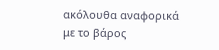ακόλουθα αναφορικά με το βάρος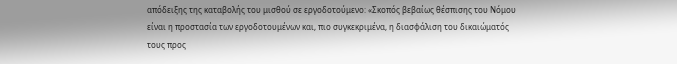απόδειξης της καταβολής του μισθού σε εργοδοτούμενο: «Σκοπός βεβαίως θέσπισης του Νόμου είναι η προστασία των εργοδοτουμένων και, πιο συγκεκριμένα, η διασφάλιση του δικαιώματός τους προς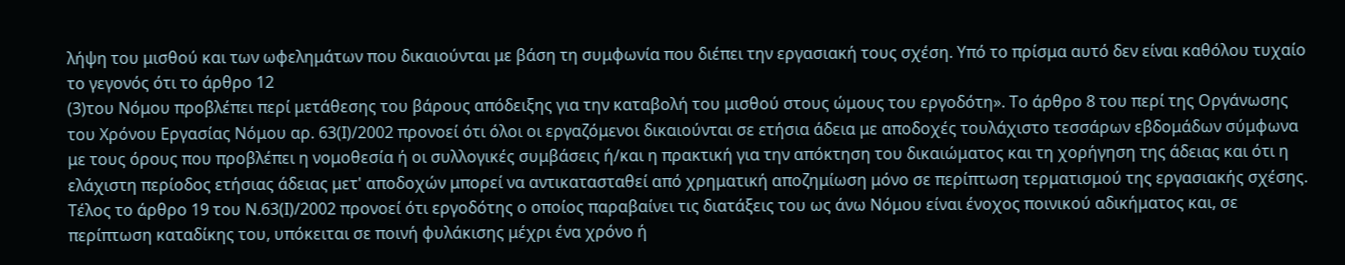λήψη του μισθού και των ωφελημάτων που δικαιούνται με βάση τη συμφωνία που διέπει την εργασιακή τους σχέση. Υπό το πρίσμα αυτό δεν είναι καθόλου τυχαίο το γεγονός ότι το άρθρο 12
(3)του Νόμου προβλέπει περί μετάθεσης του βάρους απόδειξης για την καταβολή του μισθού στους ώμους του εργοδότη». Το άρθρο 8 του περί της Οργάνωσης του Χρόνου Εργασίας Νόμου αρ. 63(Ι)/2002 προνοεί ότι όλοι οι εργαζόμενοι δικαιούνται σε ετήσια άδεια με αποδοχές τουλάχιστο τεσσάρων εβδομάδων σύμφωνα με τους όρους που προβλέπει η νομοθεσία ή οι συλλογικές συμβάσεις ή/και η πρακτική για την απόκτηση του δικαιώματος και τη χορήγηση της άδειας και ότι η ελάχιστη περίοδος ετήσιας άδειας μετ' αποδοχών μπορεί να αντικατασταθεί από χρηματική αποζημίωση μόνο σε περίπτωση τερματισμού της εργασιακής σχέσης. Τέλος το άρθρο 19 του Ν.63(Ι)/2002 προνοεί ότι εργοδότης ο οποίος παραβαίνει τις διατάξεις του ως άνω Νόμου είναι ένοχος ποινικού αδικήματος και, σε περίπτωση καταδίκης του, υπόκειται σε ποινή φυλάκισης μέχρι ένα χρόνο ή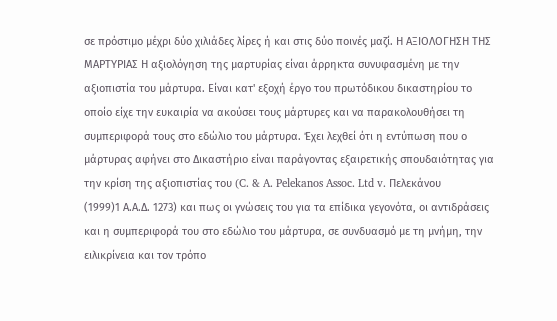σε πρόστιμο μέχρι δύο χιλιάδες λίρες ή και στις δύο ποινές μαζί. Η ΑΞΙΟΛΟΓΗΣΗ ΤΗΣ ΜΑΡΤΥΡΙΑΣ Η αξιολόγηση της μαρτυρίας είναι άρρηκτα συνυφασμένη με την αξιοπιστία του μάρτυρα. Είναι κατ' εξοχή έργο του πρωτόδικου δικαστηρίου το οποίο είχε την ευκαιρία να ακούσει τους μάρτυρες και να παρακολουθήσει τη συμπεριφορά τους στο εδώλιο του μάρτυρα. Έχει λεχθεί ότι η εντύπωση που ο μάρτυρας αφήνει στο Δικαστήριο είναι παράγοντας εξαιρετικής σπουδαιότητας για την κρίση της αξιοπιστίας του (C. & A. Pelekanos Assoc. Ltd v. Πελεκάνου
(1999)1 Α.Α.Δ. 1273) και πως οι γνώσεις του για τα επίδικα γεγονότα, οι αντιδράσεις και η συμπεριφορά του στο εδώλιο του μάρτυρα, σε συνδυασμό με τη μνήμη, την ειλικρίνεια και τον τρόπο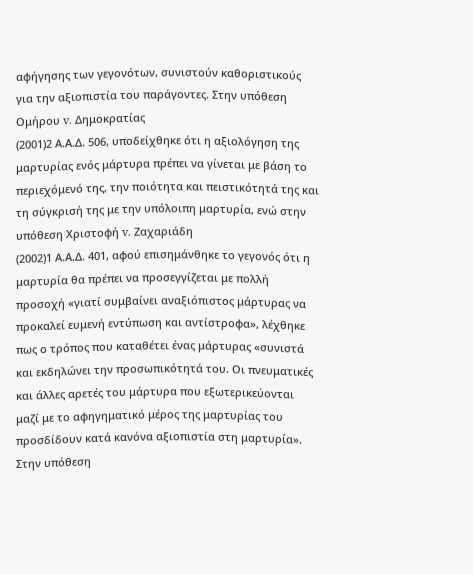αφήγησης των γεγονότων, συνιστούν καθοριστικούς για την αξιοπιστία του παράγοντες. Στην υπόθεση Ομήρου v. Δημοκρατίας
(2001)2 Α.Α.Δ. 506, υποδείχθηκε ότι η αξιολόγηση της μαρτυρίας ενός μάρτυρα πρέπει να γίνεται με βάση το περιεχόμενό της, την ποιότητα και πειστικότητά της και τη σύγκρισή της με την υπόλοιπη μαρτυρία, ενώ στην υπόθεση Χριστοφή v. Ζαχαριάδη
(2002)1 Α.Α.Δ. 401, αφού επισημάνθηκε το γεγονός ότι η μαρτυρία θα πρέπει να προσεγγίζεται με πολλή προσοχή «γιατί συμβαίνει αναξιόπιστος μάρτυρας να προκαλεί ευμενή εντύπωση και αντίστροφα», λέχθηκε πως ο τρόπος που καταθέτει ένας μάρτυρας «συνιστά και εκδηλώνει την προσωπικότητά του. Οι πνευματικές και άλλες αρετές του μάρτυρα που εξωτερικεύονται μαζί με το αφηγηματικό μέρος της μαρτυρίας του προσδίδουν κατά κανόνα αξιοπιστία στη μαρτυρία». Στην υπόθεση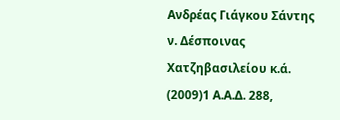Ανδρέας Γιάγκου Σάντης ν. Δέσποινας Χατζηβασιλείου κ.ά.
(2009)1 Α.Α.Δ. 288,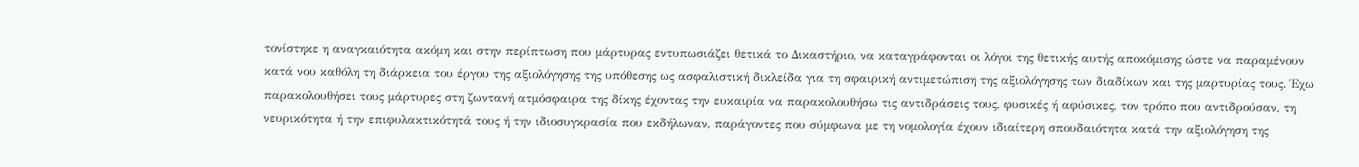τονίστηκε η αναγκαιότητα ακόμη και στην περίπτωση που μάρτυρας εντυπωσιάζει θετικά το Δικαστήριο, να καταγράφονται οι λόγοι της θετικής αυτής αποκόμισης ώστε να παραμένουν κατά νου καθόλη τη διάρκεια του έργου της αξιολόγησης της υπόθεσης ως ασφαλιστική δικλείδα για τη σφαιρική αντιμετώπιση της αξιολόγησης των διαδίκων και της μαρτυρίας τους. Έχω παρακολουθήσει τους μάρτυρες στη ζωντανή ατμόσφαιρα της δίκης έχοντας την ευκαιρία να παρακολουθήσω τις αντιδράσεις τους, φυσικές ή αφύσικες, τον τρόπο που αντιδρούσαν, τη νευρικότητα ή την επιφυλακτικότητά τους ή την ιδιοσυγκρασία που εκδήλωναν, παράγοντες που σύμφωνα με τη νομολογία έχουν ιδιαίτερη σπουδαιότητα κατά την αξιολόγηση της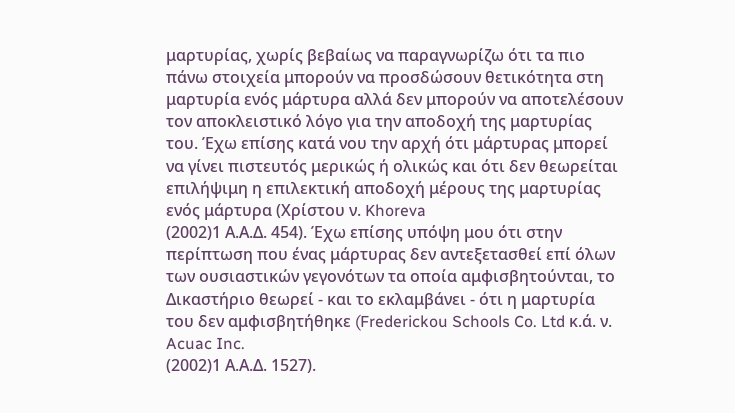μαρτυρίας, χωρίς βεβαίως να παραγνωρίζω ότι τα πιο πάνω στοιχεία μπορούν να προσδώσουν θετικότητα στη μαρτυρία ενός μάρτυρα αλλά δεν μπορούν να αποτελέσουν τον αποκλειστικό λόγο για την αποδοχή της μαρτυρίας του. Έχω επίσης κατά νου την αρχή ότι μάρτυρας μπορεί να γίνει πιστευτός μερικώς ή ολικώς και ότι δεν θεωρείται επιλήψιμη η επιλεκτική αποδοχή μέρους της μαρτυρίας ενός μάρτυρα (Χρίστου ν. Khoreva
(2002)1 Α.Α.Δ. 454). Έχω επίσης υπόψη μου ότι στην περίπτωση που ένας μάρτυρας δεν αντεξετασθεί επί όλων των ουσιαστικών γεγονότων τα οποία αμφισβητούνται, το Δικαστήριο θεωρεί - και το εκλαμβάνει - ότι η μαρτυρία του δεν αμφισβητήθηκε (Frederickou Schools Co. Ltd κ.ά. ν. Acuac Inc.
(2002)1 Α.Α.Δ. 1527).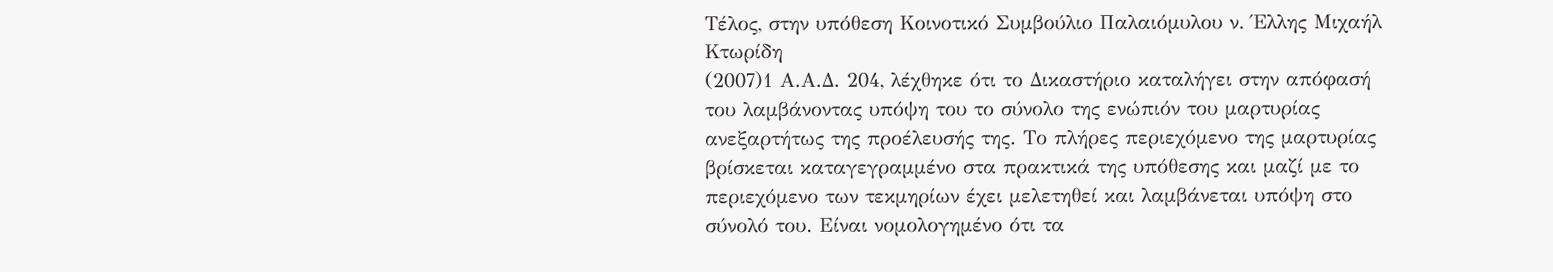Τέλος, στην υπόθεση Κοινοτικό Συμβούλιο Παλαιόμυλου ν. Έλλης Μιχαήλ Κτωρίδη
(2007)1 Α.Α.Δ. 204, λέχθηκε ότι το Δικαστήριο καταλήγει στην απόφασή του λαμβάνοντας υπόψη του το σύνολο της ενώπιόν του μαρτυρίας ανεξαρτήτως της προέλευσής της. Το πλήρες περιεχόμενο της μαρτυρίας βρίσκεται καταγεγραμμένο στα πρακτικά της υπόθεσης και μαζί με το περιεχόμενο των τεκμηρίων έχει μελετηθεί και λαμβάνεται υπόψη στο σύνολό του. Είναι νομολογημένο ότι τα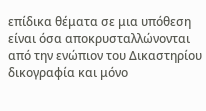επίδικα θέματα σε μια υπόθεση είναι όσα αποκρυσταλλώνονται από την ενώπιον του Δικαστηρίου δικογραφία και μόνο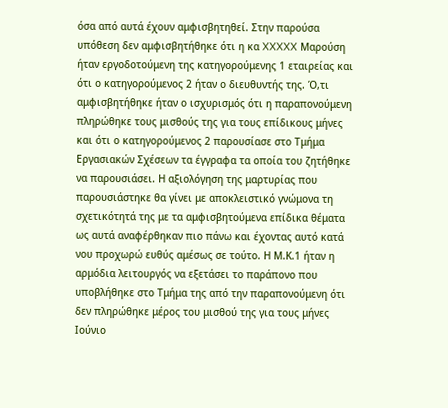όσα από αυτά έχουν αμφισβητηθεί. Στην παρούσα υπόθεση δεν αμφισβητήθηκε ότι η κα XXXXX Μαρούση ήταν εργοδοτούμενη της κατηγορούμενης 1 εταιρείας και ότι ο κατηγορούμενος 2 ήταν ο διευθυντής της. Ό,τι αμφισβητήθηκε ήταν ο ισχυρισμός ότι η παραπονούμενη πληρώθηκε τους μισθούς της για τους επίδικους μήνες και ότι ο κατηγορούμενος 2 παρουσίασε στο Τμήμα Εργασιακών Σχέσεων τα έγγραφα τα οποία του ζητήθηκε να παρουσιάσει. Η αξιολόγηση της μαρτυρίας που παρουσιάστηκε θα γίνει με αποκλειστικό γνώμονα τη σχετικότητά της με τα αμφισβητούμενα επίδικα θέματα ως αυτά αναφέρθηκαν πιο πάνω και έχοντας αυτό κατά νου προχωρώ ευθύς αμέσως σε τούτο. Η Μ.Κ.1 ήταν η αρμόδια λειτουργός να εξετάσει το παράπονο που υποβλήθηκε στο Τμήμα της από την παραπονούμενη ότι δεν πληρώθηκε μέρος του μισθού της για τους μήνες Ιούνιο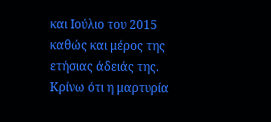και Ιούλιο του 2015 καθώς και μέρος της ετήσιας άδειάς της. Κρίνω ότι η μαρτυρία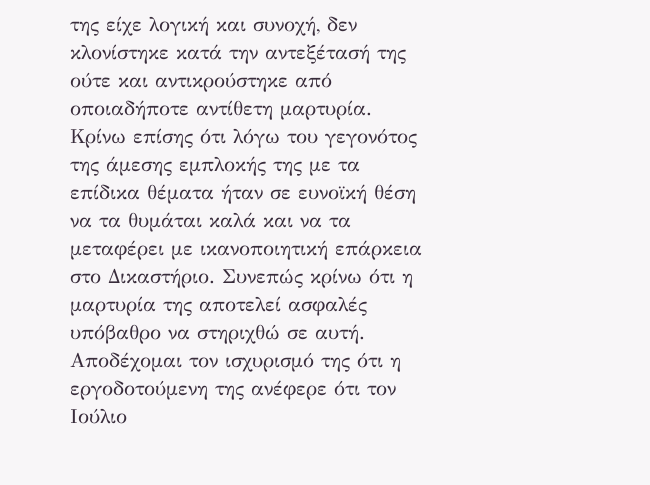της είχε λογική και συνοχή, δεν κλονίστηκε κατά την αντεξέτασή της ούτε και αντικρούστηκε από οποιαδήποτε αντίθετη μαρτυρία. Κρίνω επίσης ότι λόγω του γεγονότος της άμεσης εμπλοκής της με τα επίδικα θέματα ήταν σε ευνοϊκή θέση να τα θυμάται καλά και να τα μεταφέρει με ικανοποιητική επάρκεια στο Δικαστήριο. Συνεπώς κρίνω ότι η μαρτυρία της αποτελεί ασφαλές υπόβαθρο να στηριχθώ σε αυτή. Αποδέχομαι τον ισχυρισμό της ότι η εργοδοτούμενη της ανέφερε ότι τον Ιούλιο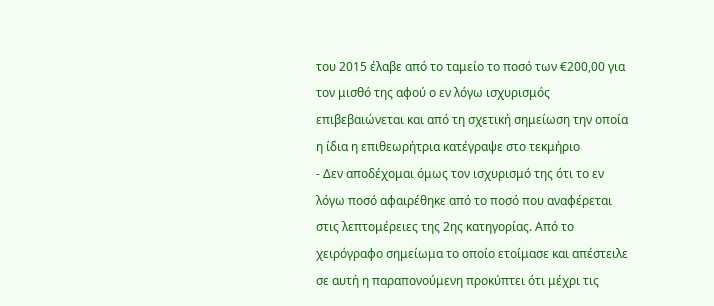του 2015 έλαβε από το ταμείο το ποσό των €200,00 για τον μισθό της αφού ο εν λόγω ισχυρισμός επιβεβαιώνεται και από τη σχετική σημείωση την οποία η ίδια η επιθεωρήτρια κατέγραψε στο τεκμήριο
- Δεν αποδέχομαι όμως τον ισχυρισμό της ότι το εν λόγω ποσό αφαιρέθηκε από το ποσό που αναφέρεται στις λεπτομέρειες της 2ης κατηγορίας. Από το χειρόγραφο σημείωμα το οποίο ετοίμασε και απέστειλε σε αυτή η παραπονούμενη προκύπτει ότι μέχρι τις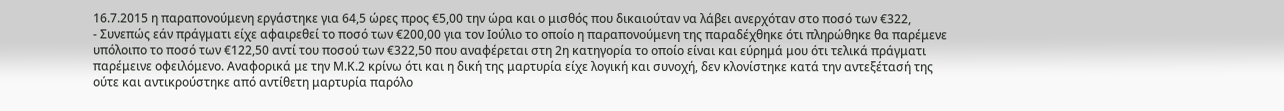16.7.2015 η παραπονούμενη εργάστηκε για 64,5 ώρες προς €5,00 την ώρα και ο μισθός που δικαιούταν να λάβει ανερχόταν στο ποσό των €322,
- Συνεπώς εάν πράγματι είχε αφαιρεθεί το ποσό των €200,00 για τον Ιούλιο το οποίο η παραπονούμενη της παραδέχθηκε ότι πληρώθηκε θα παρέμενε υπόλοιπο το ποσό των €122,50 αντί του ποσού των €322,50 που αναφέρεται στη 2η κατηγορία το οποίο είναι και εύρημά μου ότι τελικά πράγματι παρέμεινε οφειλόμενο. Αναφορικά με την Μ.Κ.2 κρίνω ότι και η δική της μαρτυρία είχε λογική και συνοχή, δεν κλονίστηκε κατά την αντεξέτασή της ούτε και αντικρούστηκε από αντίθετη μαρτυρία παρόλο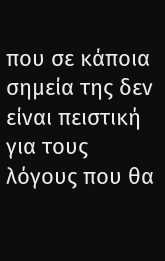που σε κάποια σημεία της δεν είναι πειστική για τους λόγους που θα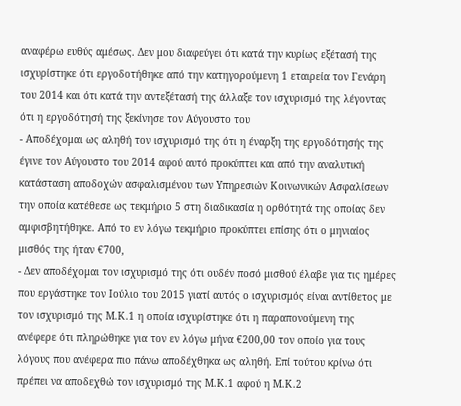αναφέρω ευθύς αμέσως. Δεν μου διαφεύγει ότι κατά την κυρίως εξέτασή της ισχυρίστηκε ότι εργοδοτήθηκε από την κατηγορούμενη 1 εταιρεία τον Γενάρη του 2014 και ότι κατά την αντεξέτασή της άλλαξε τον ισχυρισμό της λέγοντας ότι η εργοδότησή της ξεκίνησε τον Αύγουστο του
- Αποδέχομαι ως αληθή τον ισχυρισμό της ότι η έναρξη της εργοδότησής της έγινε τον Αύγουστο του 2014 αφού αυτό προκύπτει και από την αναλυτική κατάσταση αποδοχών ασφαλισμένου των Υπηρεσιών Κοινωνικών Ασφαλίσεων την οποία κατέθεσε ως τεκμήριο 5 στη διαδικασία η ορθότητά της οποίας δεν αμφισβητήθηκε. Από το εν λόγω τεκμήριο προκύπτει επίσης ότι ο μηνιαίος μισθός της ήταν €700,
- Δεν αποδέχομαι τον ισχυρισμό της ότι ουδέν ποσό μισθού έλαβε για τις ημέρες που εργάστηκε τον Ιούλιο του 2015 γιατί αυτός ο ισχυρισμός είναι αντίθετος με τον ισχυρισμό της Μ.Κ.1 η οποία ισχυρίστηκε ότι η παραπονούμενη της ανέφερε ότι πληρώθηκε για τον εν λόγω μήνα €200,00 τον οποίο για τους λόγους που ανέφερα πιο πάνω αποδέχθηκα ως αληθή. Επί τούτου κρίνω ότι πρέπει να αποδεχθώ τον ισχυρισμό της Μ.Κ.1 αφού η Μ.Κ.2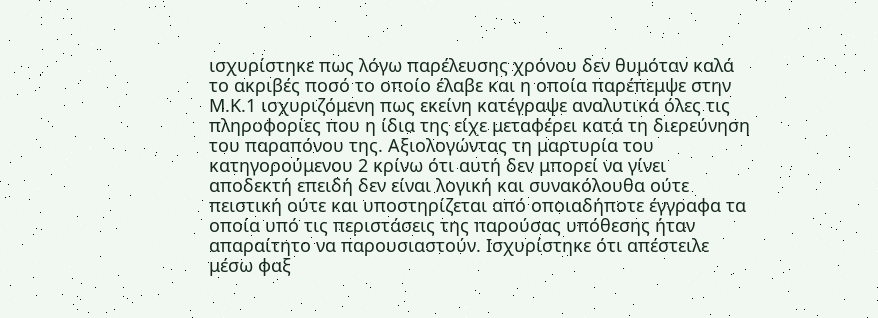ισχυρίστηκε πως λόγω παρέλευσης χρόνου δεν θυμόταν καλά το ακριβές ποσό το οποίο έλαβε και η οποία παρέπεμψε στην Μ.Κ.1 ισχυριζόμενη πως εκείνη κατέγραψε αναλυτικά όλες τις πληροφορίες που η ίδια της είχε μεταφέρει κατά τη διερεύνηση του παραπόνου της. Αξιολογώντας τη μαρτυρία του κατηγορούμενου 2 κρίνω ότι αυτή δεν μπορεί να γίνει αποδεκτή επειδή δεν είναι λογική και συνακόλουθα ούτε πειστική ούτε και υποστηρίζεται από οποιαδήποτε έγγραφα τα οποία υπό τις περιστάσεις της παρούσας υπόθεσης ήταν απαραίτητο να παρουσιαστούν. Ισχυρίστηκε ότι απέστειλε μέσω φαξ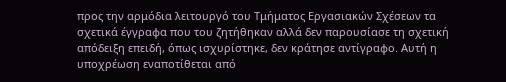προς την αρμόδια λειτουργό του Τμήματος Εργασιακών Σχέσεων τα σχετικά έγγραφα που του ζητήθηκαν αλλά δεν παρουσίασε τη σχετική απόδειξη επειδή, όπως ισχυρίστηκε, δεν κράτησε αντίγραφο. Αυτή η υποχρέωση εναποτίθεται από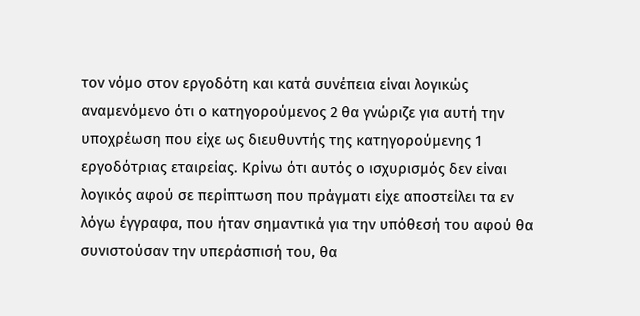τον νόμο στον εργοδότη και κατά συνέπεια είναι λογικώς αναμενόμενο ότι ο κατηγορούμενος 2 θα γνώριζε για αυτή την υποχρέωση που είχε ως διευθυντής της κατηγορούμενης 1 εργοδότριας εταιρείας. Κρίνω ότι αυτός ο ισχυρισμός δεν είναι λογικός αφού σε περίπτωση που πράγματι είχε αποστείλει τα εν λόγω έγγραφα, που ήταν σημαντικά για την υπόθεσή του αφού θα συνιστούσαν την υπεράσπισή του, θα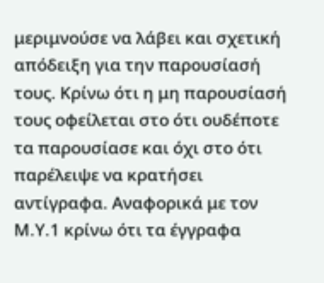μεριμνούσε να λάβει και σχετική απόδειξη για την παρουσίασή τους. Κρίνω ότι η μη παρουσίασή τους οφείλεται στο ότι ουδέποτε τα παρουσίασε και όχι στο ότι παρέλειψε να κρατήσει αντίγραφα. Αναφορικά με τον Μ.Υ.1 κρίνω ότι τα έγγραφα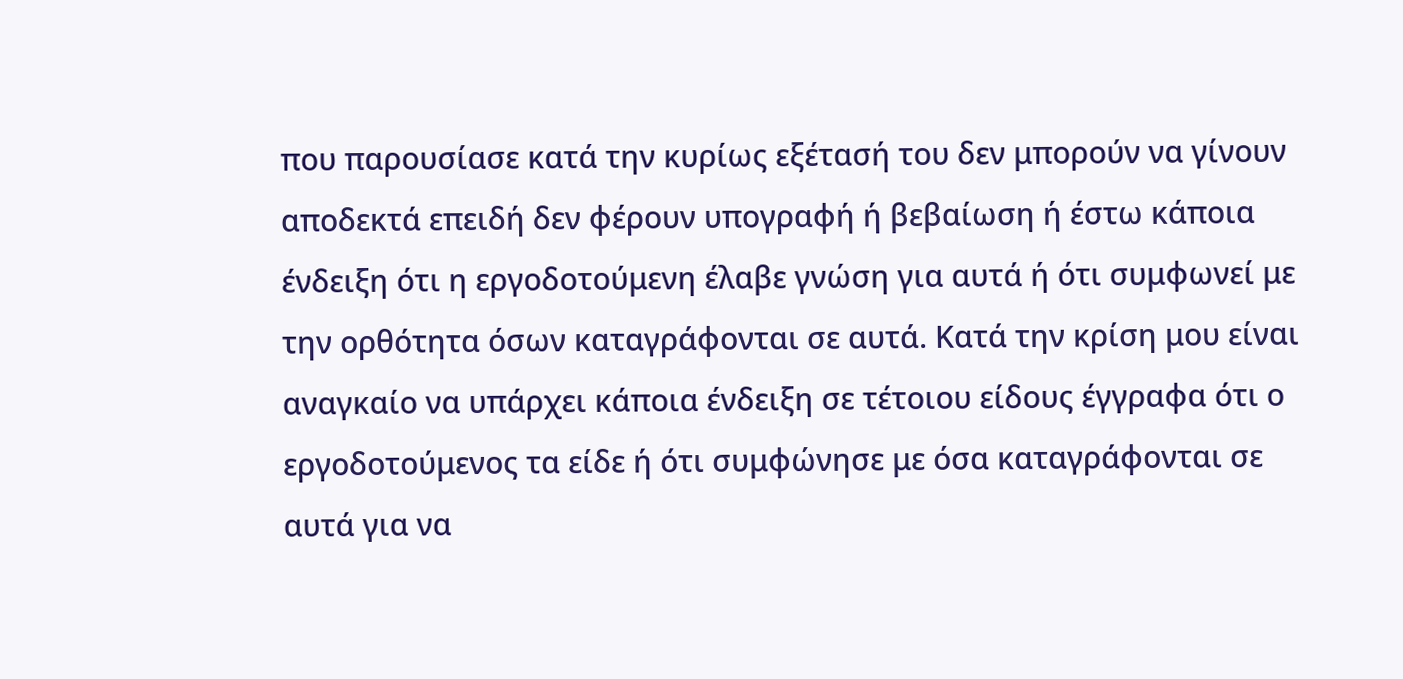που παρουσίασε κατά την κυρίως εξέτασή του δεν μπορούν να γίνουν αποδεκτά επειδή δεν φέρουν υπογραφή ή βεβαίωση ή έστω κάποια ένδειξη ότι η εργοδοτούμενη έλαβε γνώση για αυτά ή ότι συμφωνεί με την ορθότητα όσων καταγράφονται σε αυτά. Κατά την κρίση μου είναι αναγκαίο να υπάρχει κάποια ένδειξη σε τέτοιου είδους έγγραφα ότι ο εργοδοτούμενος τα είδε ή ότι συμφώνησε με όσα καταγράφονται σε αυτά για να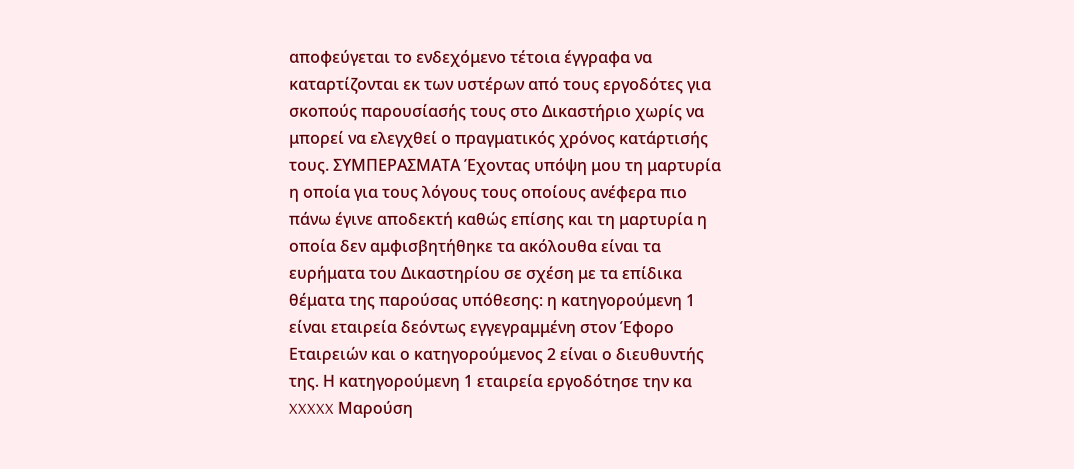αποφεύγεται το ενδεχόμενο τέτοια έγγραφα να καταρτίζονται εκ των υστέρων από τους εργοδότες για σκοπούς παρουσίασής τους στο Δικαστήριο χωρίς να μπορεί να ελεγχθεί ο πραγματικός χρόνος κατάρτισής τους. ΣΥΜΠΕΡΑΣΜΑΤΑ Έχοντας υπόψη μου τη μαρτυρία η οποία για τους λόγους τους οποίους ανέφερα πιο πάνω έγινε αποδεκτή καθώς επίσης και τη μαρτυρία η οποία δεν αμφισβητήθηκε τα ακόλουθα είναι τα ευρήματα του Δικαστηρίου σε σχέση με τα επίδικα θέματα της παρούσας υπόθεσης: η κατηγορούμενη 1 είναι εταιρεία δεόντως εγγεγραμμένη στον Έφορο Εταιρειών και ο κατηγορούμενος 2 είναι ο διευθυντής της. Η κατηγορούμενη 1 εταιρεία εργοδότησε την κα XXXXX Μαρούση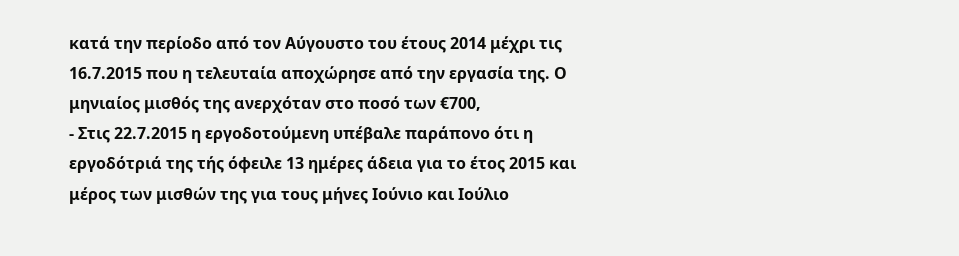κατά την περίοδο από τον Αύγουστο του έτους 2014 μέχρι τις 16.7.2015 που η τελευταία αποχώρησε από την εργασία της. Ο μηνιαίος μισθός της ανερχόταν στο ποσό των €700,
- Στις 22.7.2015 η εργοδοτούμενη υπέβαλε παράπονο ότι η εργοδότριά της τής όφειλε 13 ημέρες άδεια για το έτος 2015 και μέρος των μισθών της για τους μήνες Ιούνιο και Ιούλιο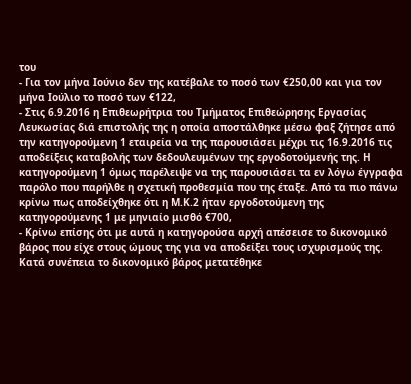του
- Για τον μήνα Ιούνιο δεν της κατέβαλε το ποσό των €250,00 και για τον μήνα Ιούλιο το ποσό των €122,
- Στις 6.9.2016 η Επιθεωρήτρια του Τμήματος Επιθεώρησης Εργασίας Λευκωσίας διά επιστολής της η οποία αποστάλθηκε μέσω φαξ ζήτησε από την κατηγορούμενη 1 εταιρεία να της παρουσιάσει μέχρι τις 16.9.2016 τις αποδείξεις καταβολής των δεδουλευμένων της εργοδοτούμενής της. Η κατηγορούμενη 1 όμως παρέλειψε να της παρουσιάσει τα εν λόγω έγγραφα παρόλο που παρήλθε η σχετική προθεσμία που της έταξε. Από τα πιο πάνω κρίνω πως αποδείχθηκε ότι η Μ.Κ.2 ήταν εργοδοτούμενη της κατηγορούμενης 1 με μηνιαίο μισθό €700,
- Κρίνω επίσης ότι με αυτά η κατηγορούσα αρχή απέσεισε το δικονομικό βάρος που είχε στους ώμους της για να αποδείξει τους ισχυρισμούς της. Κατά συνέπεια το δικονομικό βάρος μετατέθηκε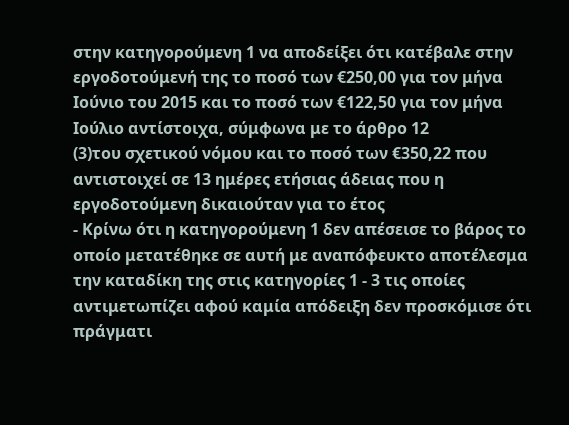στην κατηγορούμενη 1 να αποδείξει ότι κατέβαλε στην εργοδοτούμενή της το ποσό των €250,00 για τον μήνα Ιούνιο του 2015 και το ποσό των €122,50 για τον μήνα Ιούλιο αντίστοιχα, σύμφωνα με το άρθρο 12
(3)του σχετικού νόμου και το ποσό των €350,22 που αντιστοιχεί σε 13 ημέρες ετήσιας άδειας που η εργοδοτούμενη δικαιούταν για το έτος
- Κρίνω ότι η κατηγορούμενη 1 δεν απέσεισε το βάρος το οποίο μετατέθηκε σε αυτή με αναπόφευκτο αποτέλεσμα την καταδίκη της στις κατηγορίες 1 - 3 τις οποίες αντιμετωπίζει αφού καμία απόδειξη δεν προσκόμισε ότι πράγματι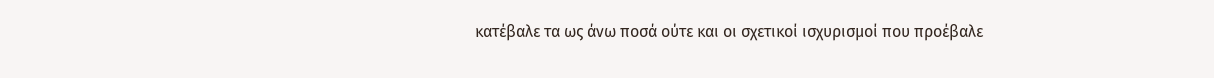κατέβαλε τα ως άνω ποσά ούτε και οι σχετικοί ισχυρισμοί που προέβαλε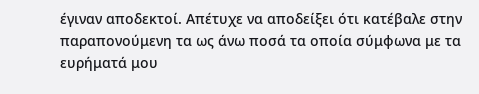έγιναν αποδεκτοί. Απέτυχε να αποδείξει ότι κατέβαλε στην παραπονούμενη τα ως άνω ποσά τα οποία σύμφωνα με τα ευρήματά μου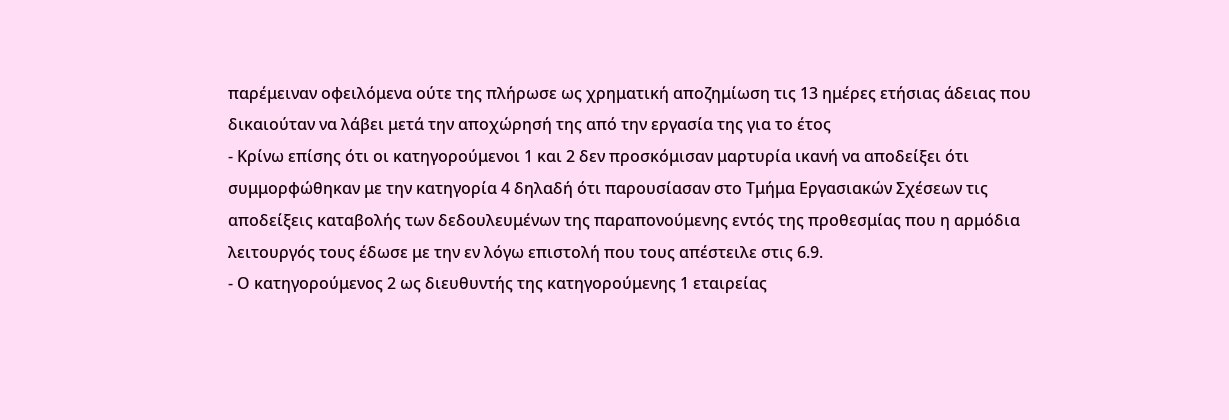παρέμειναν οφειλόμενα ούτε της πλήρωσε ως χρηματική αποζημίωση τις 13 ημέρες ετήσιας άδειας που δικαιούταν να λάβει μετά την αποχώρησή της από την εργασία της για το έτος
- Κρίνω επίσης ότι οι κατηγορούμενοι 1 και 2 δεν προσκόμισαν μαρτυρία ικανή να αποδείξει ότι συμμορφώθηκαν με την κατηγορία 4 δηλαδή ότι παρουσίασαν στο Τμήμα Εργασιακών Σχέσεων τις αποδείξεις καταβολής των δεδουλευμένων της παραπονούμενης εντός της προθεσμίας που η αρμόδια λειτουργός τους έδωσε με την εν λόγω επιστολή που τους απέστειλε στις 6.9.
- Ο κατηγορούμενος 2 ως διευθυντής της κατηγορούμενης 1 εταιρείας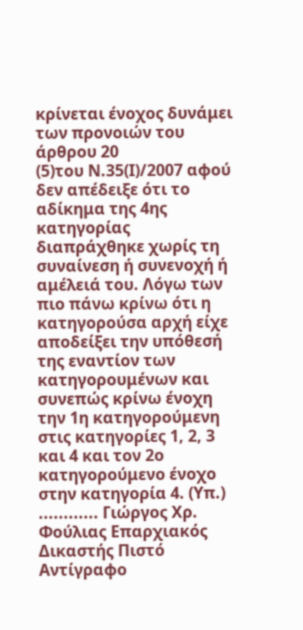κρίνεται ένοχος δυνάμει των προνοιών του άρθρου 20
(5)του Ν.35(Ι)/2007 αφού δεν απέδειξε ότι το αδίκημα της 4ης κατηγορίας διαπράχθηκε χωρίς τη συναίνεση ή συνενοχή ή αμέλειά του. Λόγω των πιο πάνω κρίνω ότι η κατηγορούσα αρχή είχε αποδείξει την υπόθεσή της εναντίον των κατηγορουμένων και συνεπώς κρίνω ένοχη την 1η κατηγορούμενη στις κατηγορίες 1, 2, 3 και 4 και τον 2ο κατηγορούμενο ένοχο στην κατηγορία 4. (Υπ.) ............ Γιώργος Χρ. Φούλιας Επαρχιακός Δικαστής Πιστό Αντίγραφο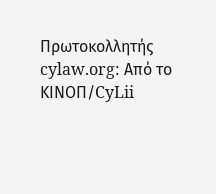Πρωτοκολλητής cylaw.org: Από το ΚΙΝOΠ/CyLii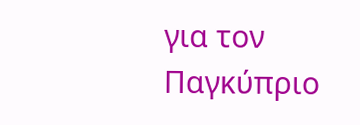για τον Παγκύπριο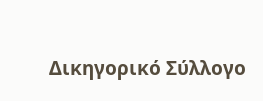Δικηγορικό Σύλλογο